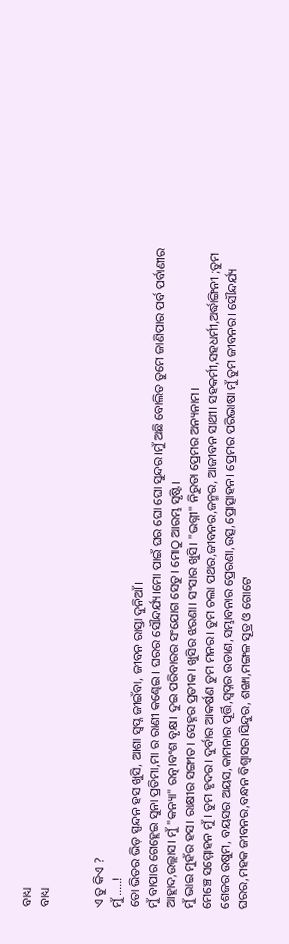ବାଧ୍ୟ
ବାଧ୍ୟ


ଏ ତୁ କିଏ ?
ମୁଁ .....!
ତୋ ଭିତର ଭିଡ଼ ସ୍ପନ୍ଦନ ହସ ଖୁସି, ଆଶା ସ୍ବପ୍ନ ଜୀଇଁବା, ଜୀବନ ରାସ୍ତା ଦୁନିଆଁ।
ମୁଁ ବାପାର ଗେହ୍ଲେଇ ସୁନା ପ୍ରତିମା,ମା ର ରାଣୀ କଣ୍ଢେଇ । ଘରର ସୌନ୍ଦର୍ଯ୍ୟ।ମୋ ପାଇଁ ଘର ଘୋ ଘୋ ସୁନ୍ଦର।ମୁଁ ଅଛି ବୋଲିତ ତୁମେ ଜାଣିପାର ପର୍ବ ପର୍ବାଣୀର ଆହ୍ଲାଦ,ଉଲ୍ଲାସ। ମୁଁ "କନ୍ୟା" ରତ୍ନ।ବଂଶ ବୃକ୍ଷ। ଦୁଇ ପରିବାରର ସଂଯୋଗ ସେତୁ। ମୋଠୁ ଆରମ୍ଭ ସୃଷ୍ଟି।
ମୁଁ ଭାଇ ମୁହଁର ହସ। ରାକ୍ଷୀର ସଙ୍ଗୀତ। ସେହ୍ନର ପ୍ରତୀକ। ଖୁସିର ଝରଣା। ସଂସାର ଖୁସି। "ଭଗ୍ନୀ" ନିରୁତା ପ୍ରେମର ଅନ୍ୟନାମ।
ମେଞ୍ଚେ ସମ୍ମୋହନ ମୁଁ । ତୁମ ହୃଦର। ଦୁର୍ବାର ଆକର୍ଷଣ ତୁମ ମନର। ତୁମ ଚଲା ପଥର,ଜୀବନର,ଜନ୍ମର, ଆଜୀବନ ସାଥୀ। ସହକର୍ମୀ,ସହଧର୍ମୀ,ଅର୍ଦ୍ଧାଙ୍ଗିନୀ ;ତୁମ ଶେଜର ଉଷୁମ, ବୟସର ଅୟସ,କାମନାର ପୂର୍ତ୍ତି,ସ୍ୱପ୍ନର ଉଡାଣ,ସମ୍ଭାବନାର ପ୍ରେରଣା,ଉତ୍ସ,ପ୍ରୋତ୍ସାହନ। ପ୍ରେମର ପରିଭାଷା ମୁଁ ତୁମ ଜୀବନର। ସୌନ୍ଦର୍ଯ୍ୟ ଘରର,ମହକ ଜୀବନର,ବନ୍ଧନ ବିଶ୍ଵାସର।ସିନ୍ଦୁର, ଶଙ୍ଖା,ମଙ୍ଗଳ ସୂତ୍ର ଓ ଗୋଟେ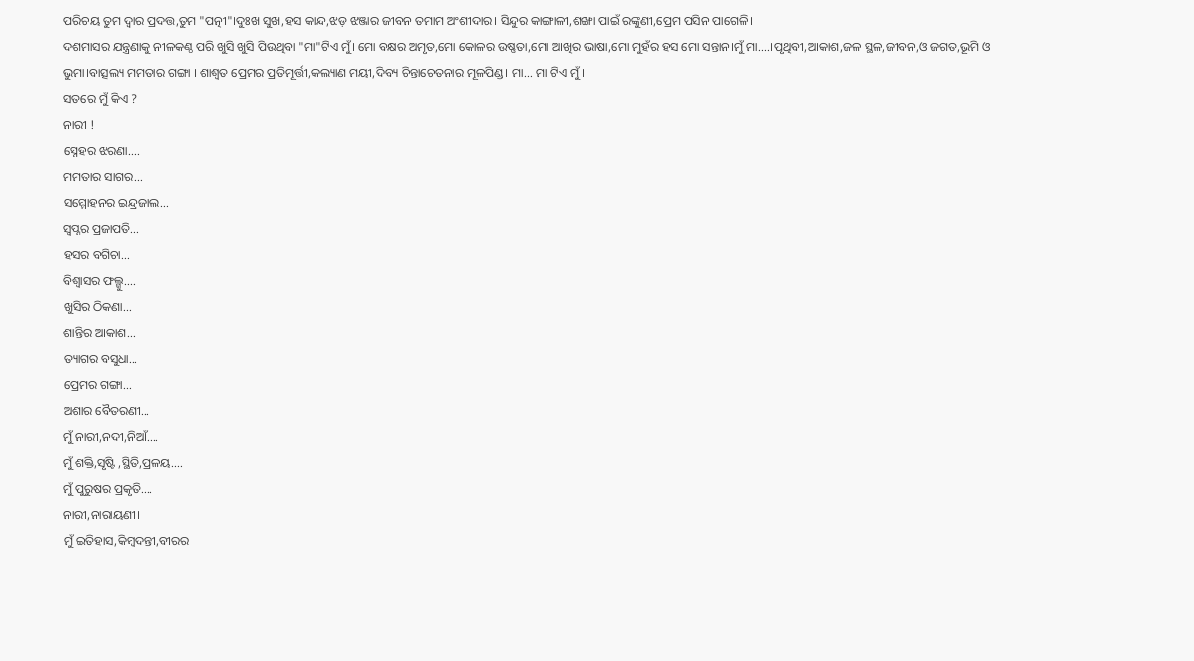ପରିଚୟ ତୁମ ଦ୍ବାର ପ୍ରଦତ୍ତ,ତୁମ "ପତ୍ନୀ"।ଦୁଃଖ ସୁଖ,ହସ କାନ୍ଦ,ଝଡ଼ ଝଞ୍ଜାର ଜୀବନ ତମାମ ଅଂଶୀଦାର। ସିନ୍ଦୁର କାଙ୍ଗାଳୀ,ଶଙ୍ଖା ପାଇଁ ରଙ୍କୁଣୀ,ପ୍ରେମ ପସିନ ପାଗେଳି।
ଦଶମାସର ଯନ୍ତ୍ରଣାକୁ ନୀଳକଣ୍ଠ ପରି ଖୁସି ଖୁସି ପିଉଥିବା "ମା"ଟିଏ ମୁଁ। ମୋ ବକ୍ଷର ଅମୃତ,ମୋ କୋଳର ଉଷ୍ଣତା,ମୋ ଆଖିର ଭାଷା,ମୋ ମୁହଁର ହସ ମୋ ସନ୍ତାନ।ମୁଁ ମା....।ପୃଥିବୀ,ଆକାଶ,ଜଳ ସ୍ଥଳ,ଜୀବନ,ଓ ଜଗତ,ଭୂମି ଓ ଭୁମା।ବାତ୍ସଲ୍ୟ ମମତାର ଗଙ୍ଗା । ଶାଶ୍ୱତ ପ୍ରେମର ପ୍ରତିମୂର୍ତ୍ତୀ,କଲ୍ୟାଣ ମୟୀ,ଦିବ୍ୟ ଚିନ୍ତାଚେତନାର ମୂଳପିଣ୍ଡ। ମା... ମା ଟିଏ ମୁଁ ।
ସତରେ ମୁଁ କିଏ ?
ନାରୀ !
ସ୍ନେହର ଝରଣା....
ମମତାର ସାଗର...
ସମ୍ମୋହନର ଇନ୍ଦ୍ରଜାଲ...
ସ୍ୱପ୍ନର ପ୍ରଜାପତି...
ହସର ବଗିଚା...
ବିଶ୍ୱାସର ଫଲ୍ଗୁ....
ଖୁସିର ଠିକଣା...
ଶାନ୍ତିର ଆକାଶ...
ତ୍ୟାଗର ବସୁଧା...
ପ୍ରେମର ଗଙ୍ଗା...
ଅଶାର ବୈତରଣୀ...
ମୁଁ ନାରୀ,ନଦୀ,ନିଆଁ....
ମୁଁ ଶକ୍ତି,ସୃଷ୍ଟି ,ସ୍ଥିତି,ପ୍ରଳୟ....
ମୁଁ ପୁରୁଷର ପ୍ରକୃତି....
ନାରୀ,ନାରାୟଣୀ।
ମୁଁ ଇତିହାସ,କିମ୍ବଦନ୍ତୀ,ବୀରର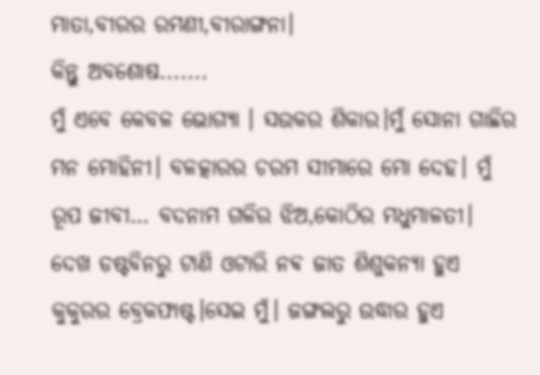ମାତା,ବୀରର ରମଣୀ,ବୀରାଙ୍ଗନା।
କିନ୍ତୁ ଅବଶୋଷ.......
ମୁଁ ଏବେ କେବଳ ଭୋଗ୍ୟା । ସଉକର ଶିକାର।ମୁଁ ସୋନା ଗାଛିର ମନ ମୋହିନୀ। ବଳତ୍କାରର ଚରମ ସୀମାରେ ମୋ ଦେହ। ମୁଁ ରୂପ ଜୀବୀ… ବଦନାମ ଗଳିର ଝିଅ,କୋଠିର ମଧୁମାଳତୀ।
ଦେଖ ଡଷ୍ଟବିନରୁ ଟାଣି ଓଟାରି ନଵ ଜାତ ଶିଶୁକନ୍ୟା ହୁଏ କୁକୁରର ବ୍ରେକଫାଷ୍ଟ।ସେଇ ମୁଁ। ଜଙ୍ଗଲରୁ ଉଦ୍ଧାର ହୁଏ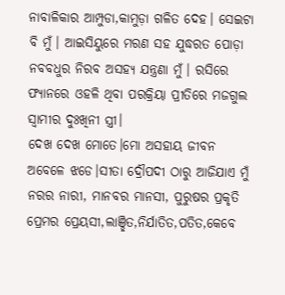ନାବାଳିକାର ଆମ୍ପୁଡା,କାମୁଡ଼ା ଗଳିତ ଦେହ। ସେଇଟା ବି ମୁଁ। ଆଇସିୟୁରେ ମରଣ ସହ ଯୁଦ୍ଧରତ ପୋଡ଼ା ନବବଧୁର ନିରବ ଅସହ୍ୟ ଯନ୍ତ୍ରଣା ମୁଁ। ରସିରେ ଫ୍ୟାନରେ ଓହଳି ଥିବା ପରକ୍ରିୟା ପ୍ରୀତିରେ ମଜଗୁଲ ସ୍ୱାମୀର ଦୁଃଖିନୀ ସ୍ତ୍ରୀ।
ଦେଖ ଦେଖ ମୋତେ।ମୋ ଅସହାୟ ଜୀବନ ଅବେଳେ ଝଡେ।ସୀତା ଦ୍ରୌପଦୀ ଠାରୁ ଆଜିଯାଏ ମୁଁ ନରର ନାରୀ, ମାନବର ମାନସୀ, ପୁରୁଷର ପ୍ରକୃତି ପ୍ରେମର ପ୍ରେୟସୀ,ଲାଞ୍ଛିତ,ନିର୍ଯାତିତ,ପତିତ,କେବେ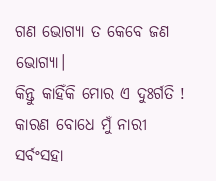ଗଣ ଭୋଗ୍ୟା ତ କେବେ ଜଣ ଭୋଗ୍ୟା।
କିନ୍ତୁ କାହିଁକି ମୋର ଏ ଦୁଃର୍ଗତି !
କାରଣ ବୋଧେ ମୁଁ ନାରୀ ସର୍ବଂସହା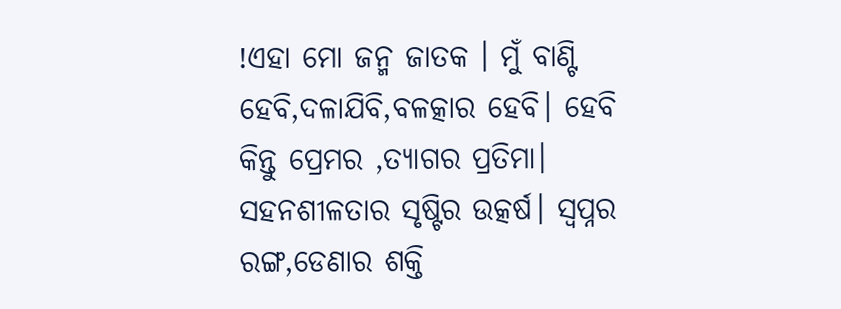!ଏହା ମୋ ଜନ୍ମ ଜାତକ । ମୁଁ ବାଣ୍ଟି ହେବି,ଦଳାଯିବି,ବଳତ୍କାର ହେବି। ହେବି କିନ୍ତୁ ପ୍ରେମର ,ତ୍ୟାଗର ପ୍ରତିମା। ସହନଶୀଳତାର ସୃଷ୍ଟିର ଉତ୍କର୍ଷ। ସ୍ୱପ୍ନର ରଙ୍ଗ,ଡେଣାର ଶକ୍ତି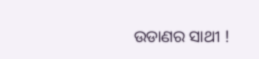ଉଡାଣର ସାଥୀ !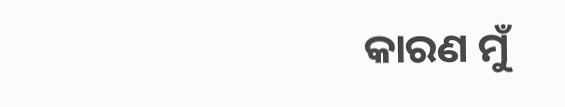କାରଣ ମୁଁ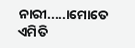ନାରୀ.....।ମୋତେ ଏମିତି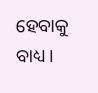ହେବାକୁ ବାଧ୍ୟ ।